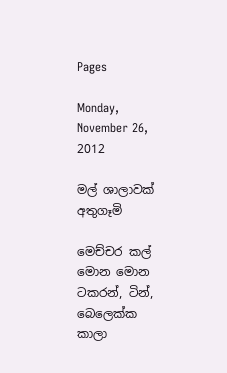Pages

Monday, November 26, 2012

මල් ශාලාවක් අතුගෑමි

මෙච්චර කල් මොන මොන ටකරන්, ටින්, බෙලෙක්ක කාලා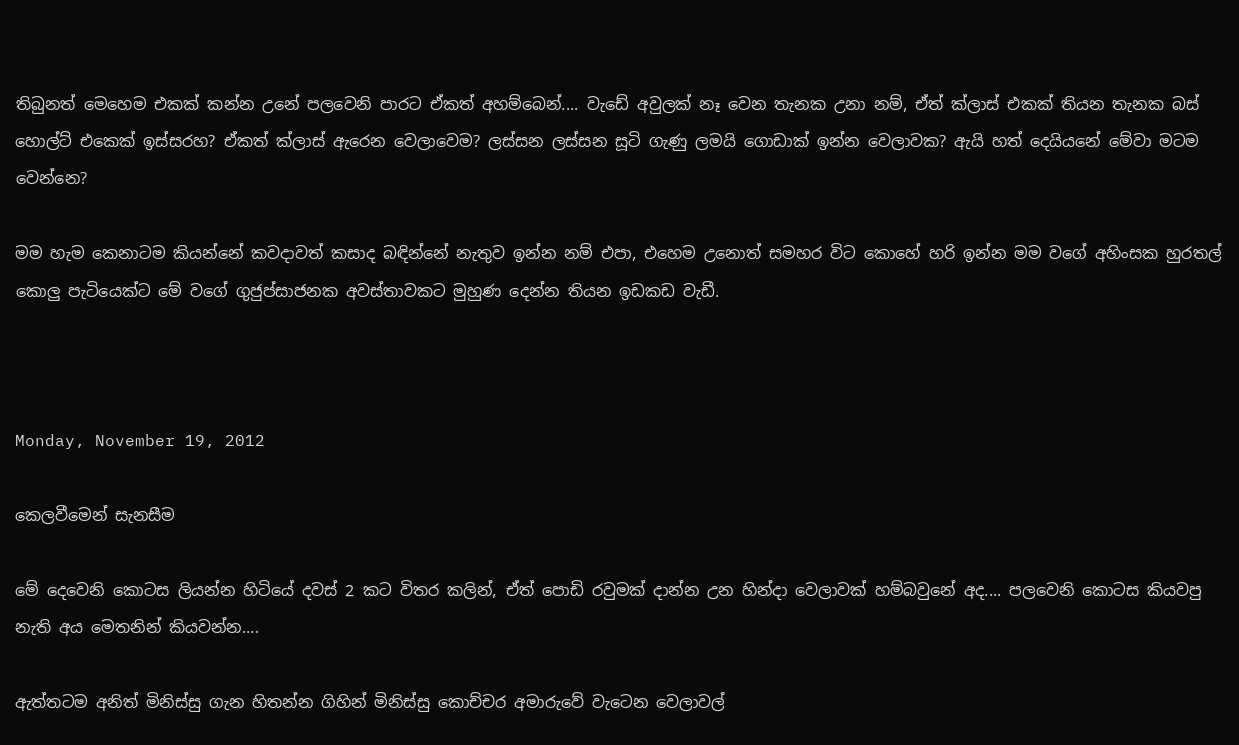තිබුනත් මෙහෙම එකක් කන්න උනේ පලවෙනි පාරට ඒකත් අහම්බෙන්.... වැඩේ අවුලක් නෑ වෙන තැනක උනා නම්, ඒත් ක්ලාස් එකක් තියන තැනක බස් හොල්ට් එකෙක් ඉස්සරහ? ඒකත් ක්ලාස් ඇරෙන වෙලාවෙම? ලස්සන ලස්සන සූටි ගැණු ලමයි ගොඩාක් ඉන්න වෙලාවක? ඇයි හත් දෙයියනේ මේවා මටම වෙන්නෙ?

මම හැම කෙනාටම කියන්නේ කවදාවත් කසාද බඳින්නේ නැතුව ඉන්න නම් එපා, එහෙම උනොත් සමහර විට කොහේ හරි ඉන්න මම වගේ අහිංසක හුරතල් කොලු පැටියෙක්ට මේ වගේ ගුජුප්සාජනක අවස්තාවකට මුහුණ දෙන්න තියන ඉඩකඩ වැඩී.



Monday, November 19, 2012

කෙලවීමෙන් සැනසීම

මේ දෙවෙනි කොටස ලියන්න හිටියේ දවස් 2 කට විතර කලින්, ඒත් පොඩි රවුමක් දාන්න උන හින්දා වෙලාවක් හම්බවුනේ අද.... පලවෙනි කොටස කියවපු නැති අය මෙතනින් කියවන්න....

ඇත්තටම අනිත් මිනිස්සු ගැන හිතන්න ගිහින් මිනිස්සු කොච්චර අමාරුවේ වැටෙන වෙලාවල්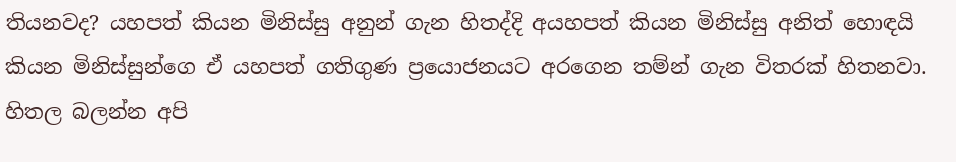තියනවද? යහපත් කියන මිනිස්සු අනුන් ගැන හිතද්දි අයහපත් කියන මිනිස්සු අනිත් හොඳයි කියන මිනිස්සුන්ගෙ ඒ යහපත් ගතිගුණ ප්‍රයොජනයට අරගෙන තම්න් ගැන විතරක් හිතනවා. හිතල බලන්න අපි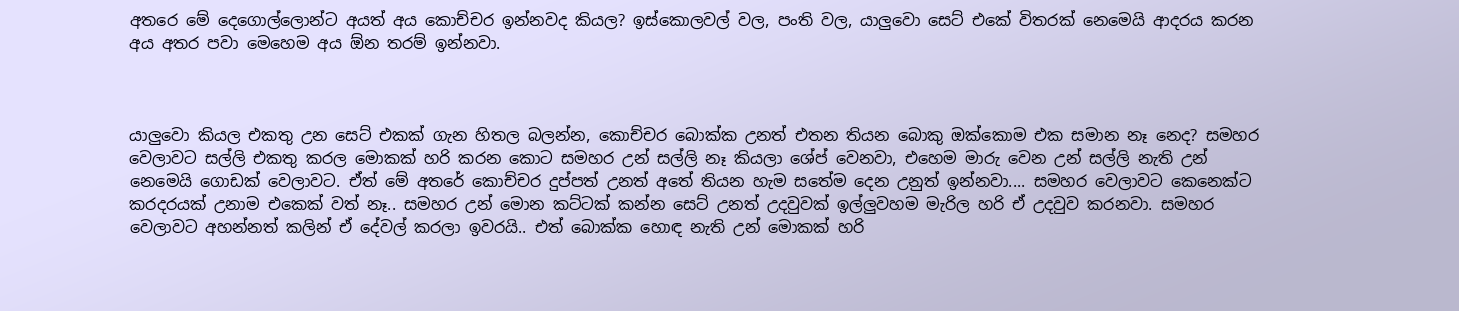අතරෙ මේ දෙගොල්ලොන්ට අයත් අය කොච්චර ඉන්නවද කියල? ඉස්කොලවල් වල, පංති වල, යාලුවො සෙට් එකේ විතරක් නෙමෙයි ආදරය කරන අය අතර පවා මෙහෙම අය ඕන තරම් ඉන්නවා.



යාලුවො කියල එකතු උන සෙට් එකක් ගැන හිතල බලන්න, කොච්චර බොක්ක උනත් එතන තියන බොකු ඔක්කොම එක සමාන නෑ නෙද? සමහර වෙලාවට සල්ලි එකතු කරල මොකක් හරි කරන කොට සමහර උන් සල්ලි නෑ කියලා ශේප් වෙනවා, එහෙම මාරු වෙන උන් සල්ලි නැති උන් නෙමෙයි ගොඩක් වෙලාවට. ඒත් මේ අතරේ කොච්චර දුප්පත් උනත් අතේ තියන හැම සතේම දෙන උනුත් ඉන්නවා.... සමහර වෙලාවට කෙනෙක්ට කරදරයක් උනාම එකෙක් වත් නෑ.. සමහර උන් මොන කට්ටක් කන්න සෙට් උනත් උදවුවක් ඉල්ලුවහම මැරිල හරි ඒ උදවුව කරනවා. සමහර වෙලාවට අහන්නත් කලින් ඒ දේවල් කරලා ඉවරයි.. එත් බොක්ක හොඳ නැති උන් මොකක් හරි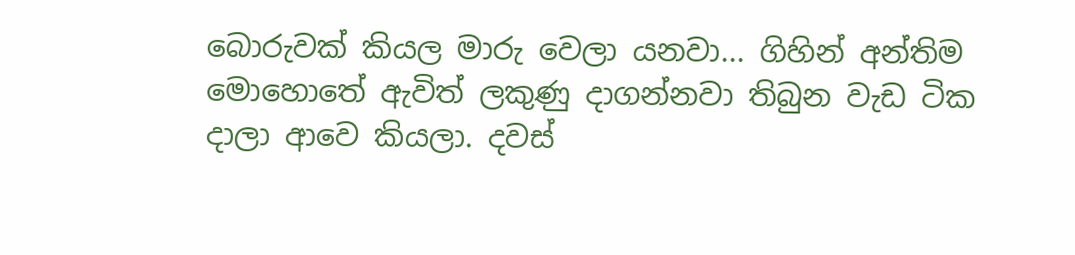බොරුවක් කියල මාරු වෙලා යනවා... ගිහින් අන්තිම මොහොතේ ඇවිත් ලකුණු දාගන්නවා තිබුන වැඩ ටික දාලා ආවෙ කියලා. දවස්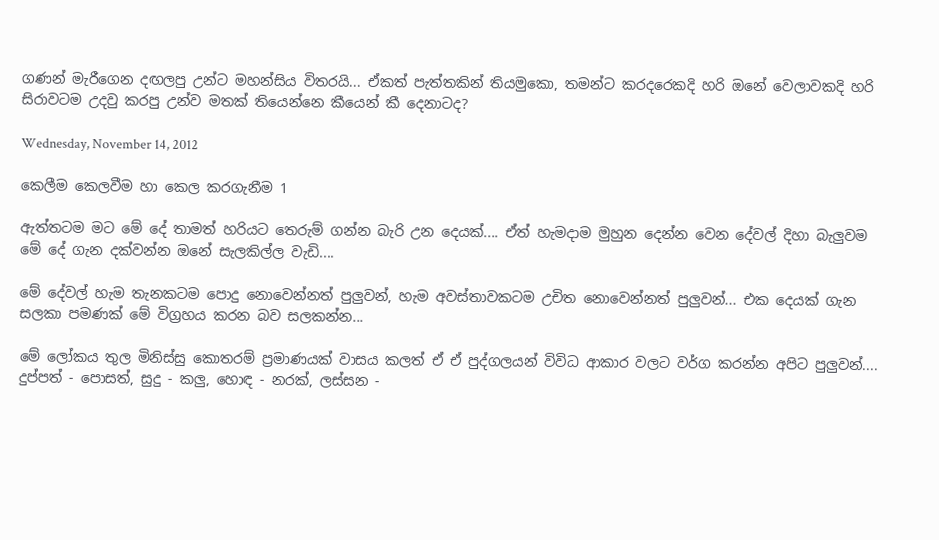ගණන් මැරීගෙන දඟලපු උන්ට මහන්සිය විතරයි... ඒකත් පැත්තකින් තියමුකො, තමන්ට කරදරෙකදි හරි ඔනේ වෙලාවකදි හරි සිරාවටම උදවු කරපු උන්ව මතක් තියෙන්නෙ කීයෙන් කී දෙනාටද?

Wednesday, November 14, 2012

කෙලීම කෙලවීම හා කෙල කරගැනීම 1

ඇත්තටම මට මේ දේ තාමත් හරියට තෙරුම් ගන්න බැරි උන දෙයක්.... ඒත් හැමදාම මුහුන දෙන්න වෙන දේවල් දිහා බැලුවම මේ දේ ගැන දක්වන්න ඔනේ සැලකිල්ල වැඩි....

මේ දේවල් හැම තැනකටම පොදු නොවෙන්නත් පුලුවන්, හැම අවස්තාවකටම උචිත නොවෙන්නත් පුලුවන්... එක දෙයක් ගැන සලකා පමණක් මේ විග්‍රහය කරන බව සලකන්න...

මේ ලෝකය තුල මිනිස්සු කොතරම් ප්‍රමාණයක් වාසය කලත් ඒ ඒ පුද්ගලයන් විවිධ ආකාර වලට වර්ග කරන්න අපිට පුලුවන්.... දුප්පත් - පොසත්, සුදු - කලු, හොඳ - නරක්, ලස්සන -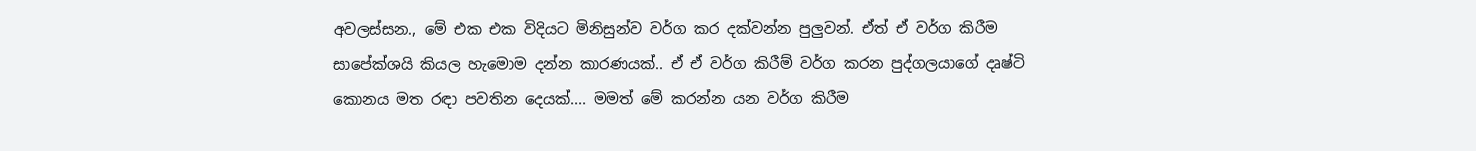අවලස්සන., මේ එක එක විදියට මිනිසුන්ව වර්ග කර දක්වන්න පුලුවන්. ඒත් ඒ වර්ග කිරීම සාපේක්ශයි කියල හැමොම දන්න කාරණයක්.. ඒ ඒ වර්ග කිරීම් වර්ග කරන පුද්ගලයාගේ දෘෂ්ටි කොනය මත රඳා පවතින දෙයක්.... මමත් මේ කරන්න යන වර්ග කිරීම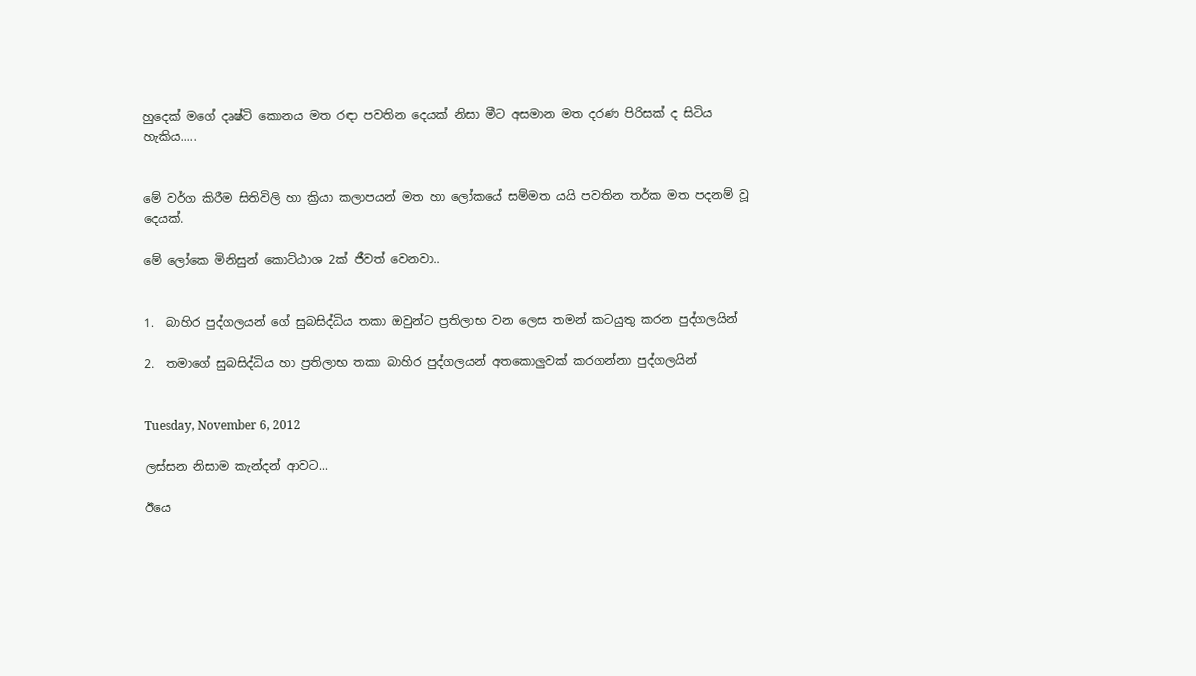හුදෙක් මගේ දෘෂ්ටි කොනය මත රඳා පවතින දෙයක් නිසා මීට අසමාන මත දරණ පිරිසක් ද සිටිය හැකිය.....


මේ වර්ග කිරීම සිතිවිලි හා ක්‍රියා කලාපයන් මත හා ලෝකයේ සම්මත යයි පවතින තර්ක මත පදනම් වූ දෙයක්.

මේ ලෝකෙ මිනිසුන් කොට්ඨාශ 2ක් ජීවත් වෙනවා..


1.  බාහිර පුද්ගලයන් ගේ සුබසිද්ධිය තකා ඔවුන්ට ප්‍රතිලාභ වන ලෙස තමන් කටයුතු කරන පුද්ගලයින්

2.  තමාගේ සුබසිද්ධිය හා ප්‍රතිලාභ තකා බාහිර පුද්ගලයන් අතකොලුවක් කරගන්නා පුද්ගලයින්


Tuesday, November 6, 2012

ලස්සන නිසාම කැන්දන් ආවට...

ඊයෙ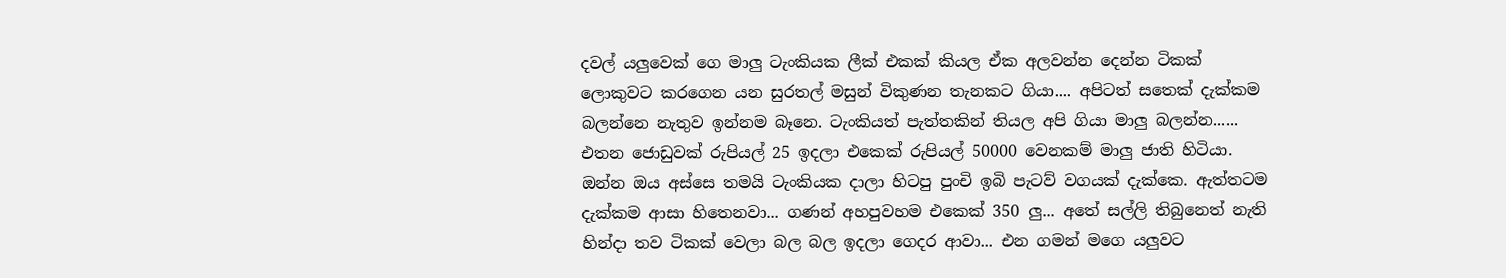දවල් යලුවෙක් ගෙ මාලු ටැංකියක ලීක් එකක් කියල ඒක අලවන්න දෙන්න ටිකක් ලොකුවට කරගෙන යන සුරතල් මසුන් විකුණන තැනකට ගියා.... අපිටත් සතෙක් දැක්කම බලන්නෙ නැතුව ඉන්නම බෑනෙ. ටැංකියත් පැත්තකින් තියල අපි ගියා මාලු බලන්න...... එතන ජොඩුවක් රුපියල් 25 ඉදලා එකෙක් රුපියල් 50000 වෙනකම් මාලු ජාති හිටියා. ඔන්න ඔය අස්සෙ තමයි ටැංකියක දාලා හිටපු පුංචි ඉබි පැටව් වගයක් දැක්කෙ. ඇත්තටම දැක්කම ආසා හිතෙනවා... ගණන් අහපුවහම එකෙක් 350 ලු... අතේ සල්ලි තිබුනෙත් නැති හින්දා තව ටිකක් වෙලා බල බල ඉදලා ගෙදර ආවා... එන ගමන් මගෙ යලුවට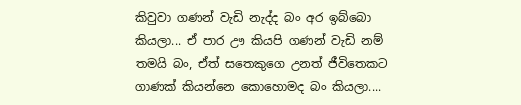කිවුවා ගණන් වැඩි නැද්ද බං අර ඉබ්බො කියලා... ඒ පාර ඌ කියපි ගණන් වැඩි නම් තමයි බං, ඒත් සතෙකුගෙ උනත් ජීවිතෙකට ගාණක් කියන්නෙ කොහොමද බං කියලා....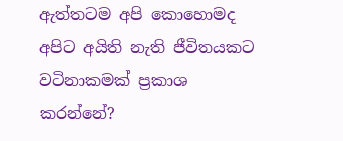ඇත්තටම අපි කොහොමද අපිට අයිති නැති ජීවිතයකට වටිනාකමක් ප්‍රකාශ කරන්නේ?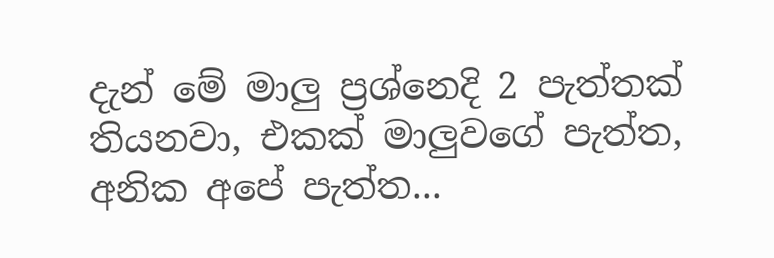දැන් මේ මාලු ප්‍රශ්නෙදි 2 පැත්තක් තියනවා, එකක් මාලුවගේ පැත්ත, අනික අපේ පැත්ත...